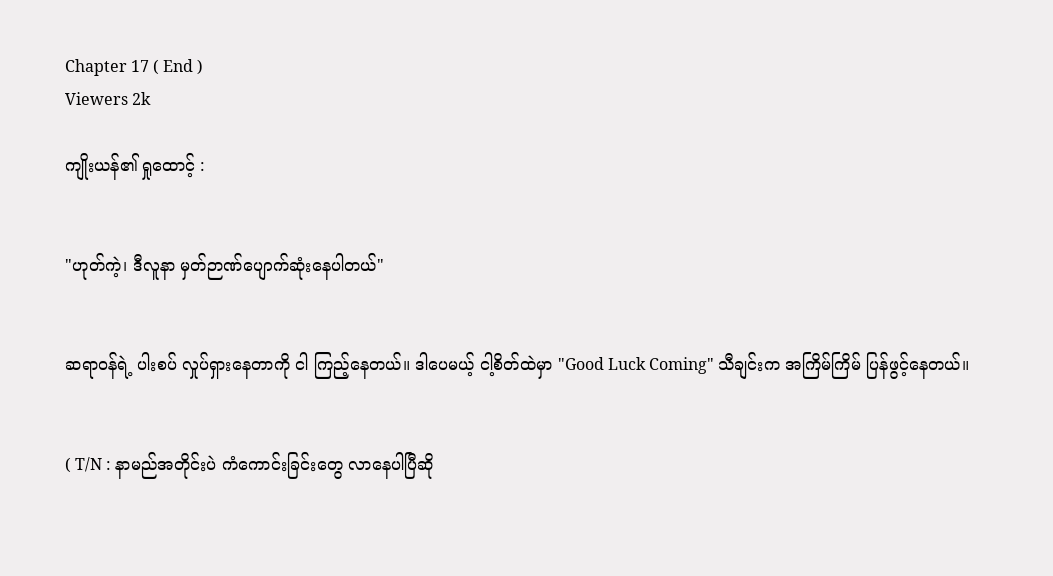Chapter 17 ( End )
Viewers 2k

ကျိုးယန်၏ ရှုထောင့် :


"ဟုတ်ကဲ့၊ ဒီလူနာ မှတ်ဉာဏ်ပျောက်ဆုံးနေပါတယ်"


ဆရာဝန်ရဲ့ ပါးစပ် လှုပ်ရှားနေတာကို ငါ ကြည့်နေတယ်။ ဒါပေမယ့် ငါ့စိတ်ထဲမှာ "Good Luck Coming" သီချင်းက အကြိမ်ကြိမ် ပြန်ဖွင့်နေတယ်။


( T/N : နာမည်အတိုင်းပဲ ကံကောင်းခြင်းတွေ လာနေပါပြီဆို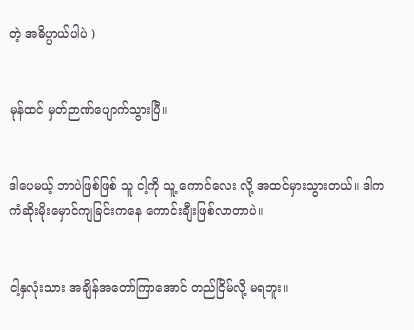တဲ့ အဓိပ္ပာယ်ပါပဲ )


မုန်ထင် မှတ်ဉာဏ်ပျောက်သွားပြီ။


ဒါပေမယ့် ဘာပဲဖြစ်ဖြစ် သူ ငါ့ကို သူ့ ကောင်လေး လို့ အထင်မှားသွားတယ်။ ဒါက ကံဆိုးမိုးမှောင်ကျခြင်းကနေ ကောင်းချီးဖြစ်လာတာပဲ။


ငါ့နှလုံးသား အချိန်အတော်ကြာအောင် တည်ငြိမ်လို့ မရဘူး။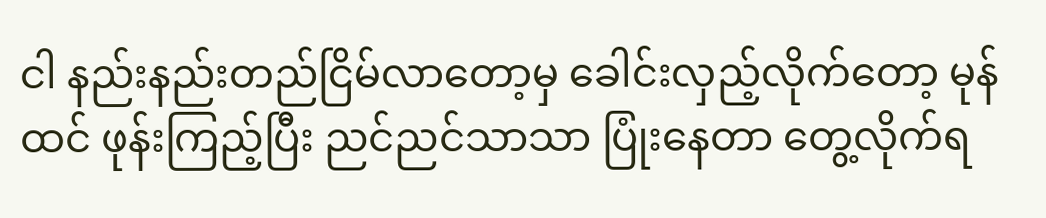ငါ နည်းနည်းတည်ငြိမ်လာတော့မှ ခေါင်းလှည့်လိုက်တော့ မုန်ထင် ဖုန်းကြည့်ပြီး ညင်ညင်သာသာ ပြုံးနေတာ တွေ့လိုက်ရ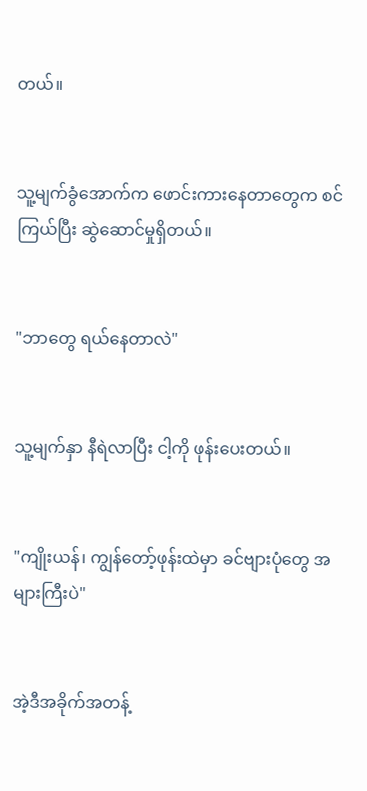တယ်။


သူ့မျက်ခွံအောက်က ဖောင်းကားနေတာတွေက စင်ကြယ်ပြီး ဆွဲဆောင်မှုရှိတယ်။


"ဘာတွေ ရယ်နေတာလဲ"


သူ့မျက်နှာ နီရဲလာပြီး ငါ့ကို ဖုန်းပေးတယ်။


"ကျိုးယန်၊ ကျွန်တော့်ဖုန်းထဲမှာ ခင်ဗျားပုံတွေ အများကြီးပဲ"


အဲ့ဒီအခိုက်အတန့်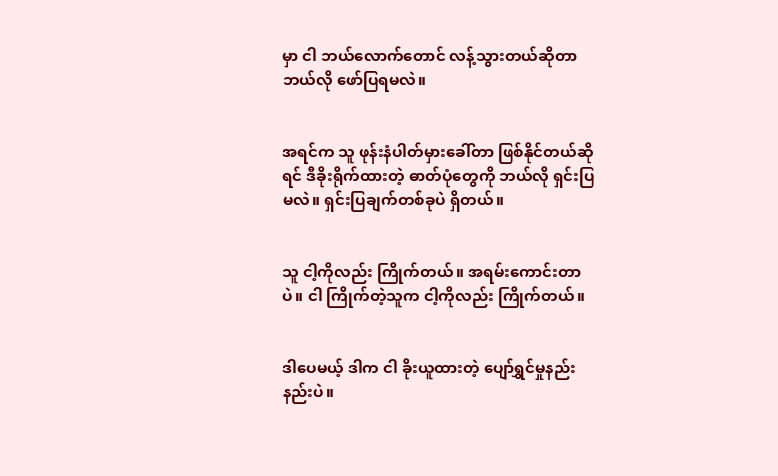မှာ ငါ ဘယ်လောက်တောင် လန့်သွားတယ်ဆိုတာ ဘယ်လို ဖော်ပြရမလဲ။


အရင်က သူ ဖုန်းနံပါတ်မှားခေါ်တာ ဖြစ်နိုင်တယ်ဆိုရင် ဒီခိုးရိုက်ထားတဲ့ ဓာတ်ပုံတွေကို ဘယ်လို ရှင်းပြမလဲ။ ရှင်းပြချက်တစ်ခုပဲ ရှိတယ်။


သူ ငါ့ကိုလည်း ကြိုက်တယ်။ အရမ်းကောင်းတာပဲ။ ငါ ကြိုက်တဲ့သူက ငါ့ကိုလည်း ကြိုက်တယ်။


ဒါပေမယ့် ဒါက ငါ ခိုးယူထားတဲ့ ပျော်ရွှင်မှုနည်းနည်းပဲ။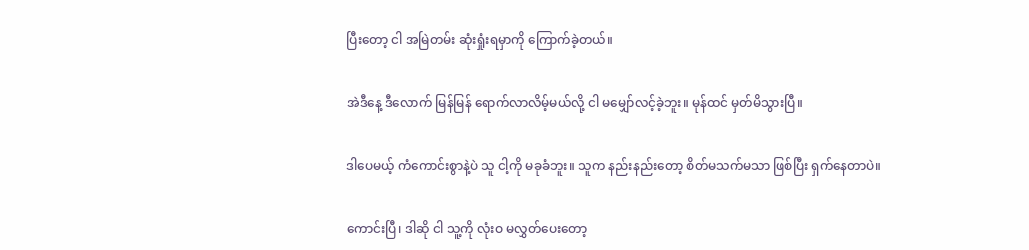ပြီးတော့ ငါ အမြဲတမ်း ဆုံးရှုံးရမှာကို ကြောက်ခဲ့တယ်။


အဲဒီနေ့ ဒီလောက် မြန်မြန် ရောက်လာလိမ့်မယ်လို့ ငါ မမျှော်လင့်ခဲ့ဘူး။ မုန်ထင် မှတ်မိသွားပြီ။


ဒါပေမယ့် ကံကောင်းစွာနဲ့ပဲ သူ ငါ့ကို မခုခံဘူး။ သူက နည်းနည်းတော့ စိတ်မသက်မသာ ဖြစ်ပြီး ရှက်နေတာပဲ။


ကောင်းပြီ၊ ဒါဆို ငါ သူ့ကို လုံးဝ မလွှတ်ပေးတော့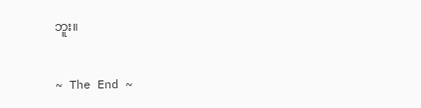ဘူး။


~ The End ~